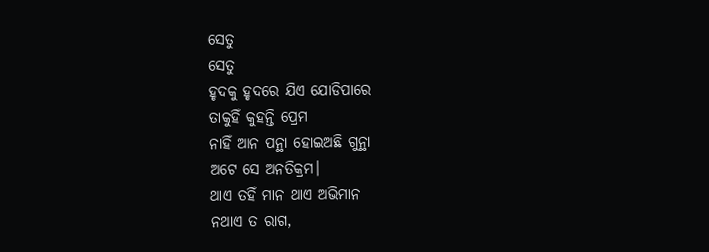ସେତୁ
ସେତୁ
ହୃଦକୁ ହୃଦରେ ଯିଏ ଯୋଡିପାରେ
ତାକୁହିଁ କୁହନ୍ତି ପ୍ରେମ
ନାହିଁ ଆନ ପନ୍ଥା ହୋଇଅଛି ଗୁନ୍ଥା
ଅଟେ ସେ ଅନତିକ୍ରମ।
ଥାଏ ତହିଁ ମାନ ଥାଏ ଅଭିମାନ
ନଥାଏ ତ ରାଗ,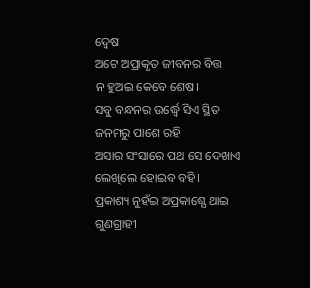ଦ୍ୱେଷ
ଅଟେ ଅପ୍ରାକୃତ ଜୀବନର ବିତ୍ତ
ନ ହୁଅଇ କେବେ ଶେଷ।
ସବୁ ବନ୍ଧନର ଉର୍ଦ୍ଧ୍ବେ ସିଏ ସ୍ଥିତ
ଜନମରୁ ପାଶେ ରହି
ଅସାର ସଂସାରେ ପଥ ସେ ଦେଖାଏ
ଲେଖିଲେ ହୋଇବ ବହି।
ପ୍ରକାଶ୍ୟ ନୁହଁଇ ଅପ୍ରକାଶ୍ଯେ ଥାଇ
ଗୁଣଗ୍ରାହୀ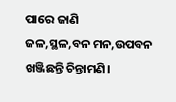ପାରେ ଜାଣି
ଜଳ,ସ୍ଥଳ,ବନ ମନ,ଉପବନ
ଖଞ୍ଜିଛନ୍ତି ଚିନ୍ତାମଣି।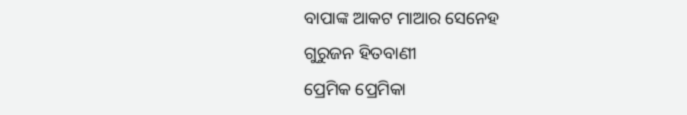ବାପାଙ୍କ ଆକଟ ମାଆର ସେନେହ
ଗୁରୁଜନ ହିତବାଣୀ
ପ୍ରେମିକ ପ୍ରେମିକା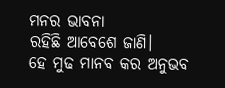ମନର ଭାବନା
ରହିଛି ଆବେଶେ ଜାଣି।
ହେ ମୁଢ ମାନବ କର ଅନୁଭବ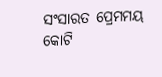ସଂସାରତ ପ୍ରେମମୟ
କୋଟି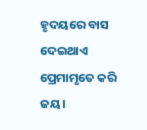ହୃଦୟରେ ବାସ ଦେଇଥାଏ
ପ୍ରେମାମୃତେ କରି ଜୟ।